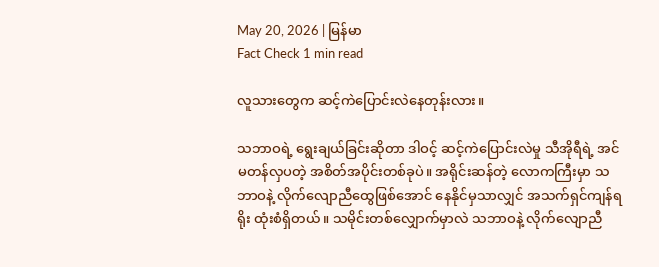May 20, 2026 | မြန်မာ
Fact Check 1 min read

လူသားတွေက ဆင့်ကဲပြောင်းလဲနေတုန်းလား။

သဘာဝရဲ့ ရွေးချယ်ခြင်းဆိုတာ ဒါဝင့် ဆင့်ကဲပြောင်းလဲမှု သီအိုရီရဲ့ အင်မတန်လှပတဲ့ အစိတ်အပိုင်းတစ်ခုပဲ။ အရိုင်းဆန်တဲ့ လောကကြီးမှာ သဘာဝနဲ့ လိုက်လျောညီထွေဖြစ်အောင် နေနိုင်မှသာလျှင် အသက်ရှင်ကျန်ရရိုး ထုံးစံရှိတယ်။ သမိုင်းတစ်လျှောက်မှာလဲ သဘာဝနဲ့ လိုက်လျောညီ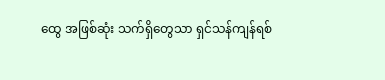ထွေ အဖြစ်ဆုံး သက်ရှိတွေသာ ရှင်သန်ကျန်ရစ်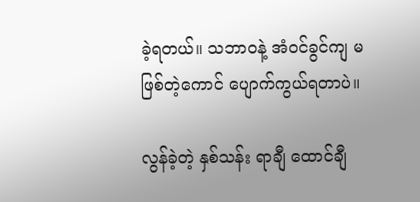ခဲ့ရတယ်။ သဘာဝနဲ့ အံဝင်ခွင်ကျ မဖြစ်တဲ့ကောင် ပျောက်ကွယ်ရတာပဲ။

လွန်ခဲ့တဲ့ နှစ်သန်း ရာချီ ထောင်ချီ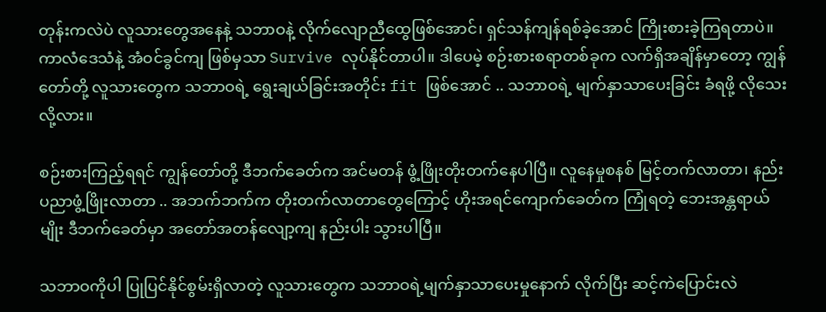တုန်းကလဲပဲ လူသားတွေအနေနဲ့ သဘာဝနဲ့ လိုက်လျောညီထွေဖြစ်အောင်၊ ရှင်သန်ကျန်ရစ်ခဲ့အောင် ကြိုးစားခဲ့ကြရတာပဲ။ ကာလံဒေသံနဲ့ အံဝင်ခွင်ကျ ဖြစ်မှသာ Survive လုပ်နိုင်တာပါ။ ဒါပေမဲ့ စဉ်းစားစရာတစ်ခုက လက်ရှိအချိန်မှာတော့ ကျွန်တော်တို့ လူသားတွေက သဘာဝရဲ့ ရွေးချယ်ခြင်းအတိုင်း fit ဖြစ်အောင် .. သဘာဝရဲ့ မျက်နှာသာပေးခြင်း ခံရဖို့ လိုသေးလို့လား။

စဉ်းစားကြည့်ရရင် ကျွန်တော်တို့ ဒီဘက်ခေတ်က အင်မတန် ဖွံ့ဖြိုးတိုးတက်နေပါပြီ။ လူနေမှုစနစ် မြင့်တက်လာတာ၊ နည်းပညာဖွံ့ဖြိုးလာတာ .. အဘက်ဘက်က တိုးတက်လာတာတွေကြောင့် ဟိုးအရင်ကျောက်ခေတ်က ကြုံရတဲ့ ဘေးအန္တရာယ်မျိုး ဒီဘက်ခေတ်မှာ အတော်အတန်လျော့ကျ နည်းပါး သွားပါပြီ။

သဘာဝကိုပါ ပြုပြင်နိုင်စွမ်းရှိလာတဲ့ လူသားတွေက သဘာဝရဲ့မျက်နှာသာပေးမှုနောက် လိုက်ပြီး ဆင့်ကဲပြောင်းလဲ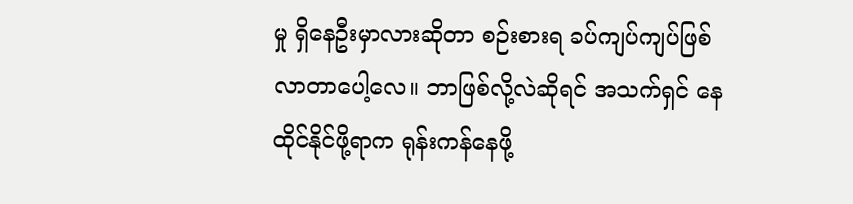မှု ရှိနေဦးမှာလားဆိုတာ စဉ်းစားရ ခပ်ကျပ်ကျပ်ဖြစ်လာတာပေါ့လေ။ ဘာဖြစ်လို့လဲဆိုရင် အသက်ရှင် နေထိုင်နိုင်ဖို့ရာက ရုန်းကန်နေဖို့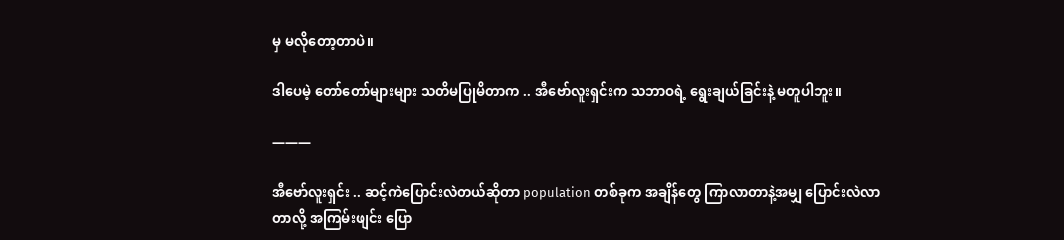မှ မလိုတော့တာပဲ။

ဒါပေမဲ့ တော်တော်များများ သတိမပြုမိတာက .. အီဗော်လူးရှင်းက သဘာဝရဲ့ ရွေးချယ်ခြင်းနဲ့ မတူပါဘူး။

―――

အီဗော်လူးရှင်း .. ဆင့်ကဲပြောင်းလဲတယ်ဆိုတာ population တစ်ခုက အချိန်တွေ ကြာလာတာနဲ့အမျှ ပြောင်းလဲလာတာလို့ အကြမ်းဖျင်း ပြော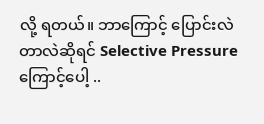လို့ ရတယ်။ ဘာကြောင့် ပြောင်းလဲတာလဲဆိုရင် Selective Pressure ကြောင့်ပေါ့ ..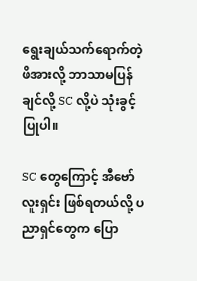ရွေးချယ်သက်ရောက်တဲ့ ဖိအားလို့ ဘာသာမပြန်ချင်လို့ SC လို့ပဲ သုံးခွင့်ပြုပါ။

SC တွေကြောင့် အီဗော်လူးရှင်း ဖြစ်ရတယ်လို့ ပညာရှင်တွေက ပြော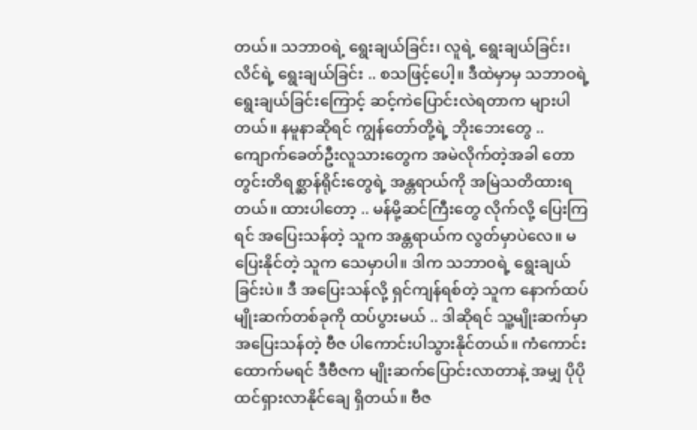တယ်။ သဘာဝရဲ့ ရွေးချယ်ခြင်း၊ လူရဲ့ ရွေးချယ်ခြင်း၊ လိင်ရဲ့ ရွေးချယ်ခြင်း .. စသဖြင့်ပေါ့။ ဒီထဲမှာမှ သဘာဝရဲ့ ရွေးချယ်ခြင်းကြောင့် ဆင့်ကဲပြောင်းလဲရတာက များပါတယ်။ နမူနာဆိုရင် ကျွန်တော်တို့ရဲ့ ဘိုးဘေးတွေ .. ကျောက်ခေတ်ဦးလူသားတွေက အမဲလိုက်တဲ့အခါ တောတွင်းတိရစ္ဆာန်ရိုင်းတွေရဲ့ အန္တရာယ်ကို အမြဲသတိထားရတယ်။ ထားပါတော့ .. မန်မို့ဆင်ကြီးတွေ လိုက်လို့ ပြေးကြရင် အပြေးသန်တဲ့ သူက အန္တရာယ်က လွတ်မှာပဲလေ။ မပြေးနိုင်တဲ့ သူက သေမှာပါ။ ဒါက သဘာဝရဲ့ ရွေးချယ်ခြင်းပဲ။ ဒီ အပြေးသန်လို့ ရှင်ကျန်ရစ်တဲ့ သူက နောက်ထပ် မျိုးဆက်တစ်ခုကို ထပ်ပွားမယ် .. ဒါဆိုရင် သူ့မျိုးဆက်မှာ အပြေးသန်တဲ့ ဗီဇ ပါကောင်းပါသွားနိုင်တယ်။ ကံကောင်းထောက်မရင် ဒီဗီဇက မျိုးဆက်ပြောင်းလာတာနဲ့ အမျှ ပိုပိုထင်ရှားလာနိုင်ချေ ရှိတယ်။ ဗီဇ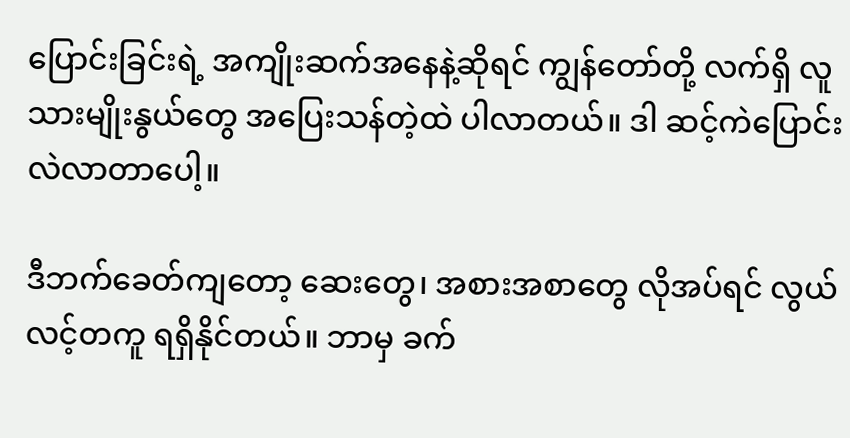ပြောင်းခြင်းရဲ့ အကျိုးဆက်အနေနဲ့ဆိုရင် ကျွန်တော်တို့ လက်ရှိ လူသားမျိုးနွယ်တွေ အပြေးသန်တဲ့ထဲ ပါလာတယ်။ ဒါ ဆင့်ကဲပြောင်းလဲလာတာပေါ့။

ဒီဘက်ခေတ်ကျတော့ ဆေးတွေ၊ အစားအစာတွေ လိုအပ်ရင် လွယ်လင့်တကူ ရရှိနိုင်တယ်။ ဘာမှ ခက်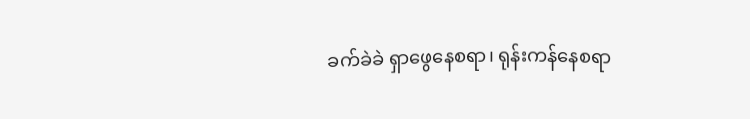ခက်ခဲခဲ ရှာဖွေနေစရာ၊ ရုန်းကန်နေစရာ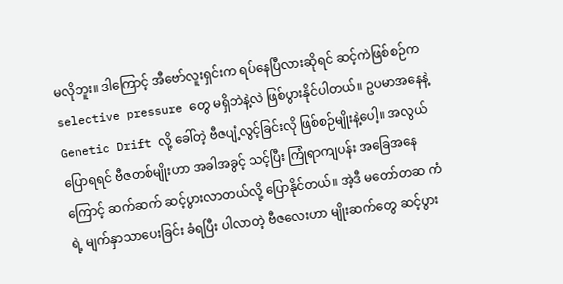မလိုဘူး။ ဒါကြောင့် အီဗော်လူးရှင်းက ရပ်နေပြီလားဆိုရင် ဆင့်ကဲဖြစ်စဉ်က selective pressure တွေ မရှိဘဲနဲ့လဲ ဖြစ်ပွားနိုင်ပါတယ်။ ဥပမာအနေနဲ့ Genetic Drift လို့ ခေါ်တဲ့ ဗီဇပျံ့လွင့်ခြင်းလို ဖြစ်စဉ်မျိုးနဲ့ပေါ့။ အလွယ်ပြောရရင် ဗီဇတစ်မျိုးဟာ အခါအခွင့် သင့်ပြီး ကြုံရာကျပန်း အခြေအနေကြောင့် ဆက်ဆက် ဆင့်ပွားလာတယ်လို့ ပြောနိုင်တယ်။ အဲ့ဒီ မတော်တဆ ကံရဲ့ မျက်နှာသာပေးခြင်း ခံရပြီး ပါလာတဲ့ ဗီဇလေးဟာ မျိုးဆက်တွေ ဆင့်ပွား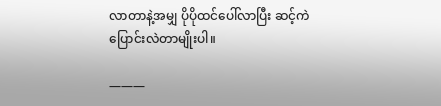လာတာနဲ့အမျှ ပိုပိုထင်ပေါ်လာပြီး ဆင့်ကဲပြောင်းလဲတာမျိုးပါ။

―――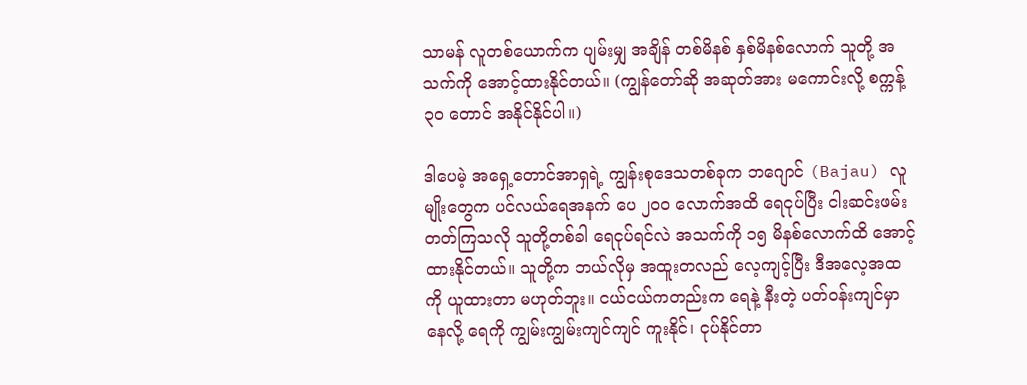သာမန် လူတစ်ယောက်က ပျမ်းမျှ အချိန် တစ်မိနစ် နှစ်မိနစ်လောက် သူတို့ အသက်ကို အောင့်ထားနိုင်တယ်။ (ကျွန်တော်ဆို အဆုတ်အား မကောင်းလို့ စက္ကန့် ၃၀ တောင် အနိုင်နိုင်ပါ။)

ဒါပေမဲ့ အရှေ့တောင်အာရှရဲ့ ကျွန်းစုဒေသတစ်ခုက ဘဂျောင် (Bajau) လူမျိုးတွေက ပင်လယ်ရေအနက် ပေ ၂၀၀ လောက်အထိ ရေငုပ်ပြီး ငါးဆင်းဖမ်းတတ်ကြသလို သူတို့တစ်ခါ ရေငုပ်ရင်လဲ အသက်ကို ၁၅ မိနစ်လောက်ထိ အောင့်ထားနိုင်တယ်။ သူတို့က ဘယ်လိုမှ အထူးတလည် လေ့ကျင့်ပြီး ဒီအလေ့အထကို ယူထားတာ မဟုတ်ဘူး။ ငယ်ငယ်ကတည်းက ရေနဲ့ နီးတဲ့ ပတ်ဝန်းကျင်မှာ နေလို့ ရေကို ကျွမ်းကျွမ်းကျင်ကျင် ကူးနိုင်၊ ငုပ်နိုင်တာ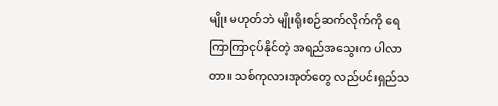မျိုး မဟုတ်ဘဲ မျိုးရိုးစဉ်ဆက်လိုက်ကို ရေကြာကြာငုပ်နိုင်တဲ့ အရည်အသွေးက ပါလာတာ။ သစ်ကုလားအုတ်တွေ လည်ပင်းရှည်သ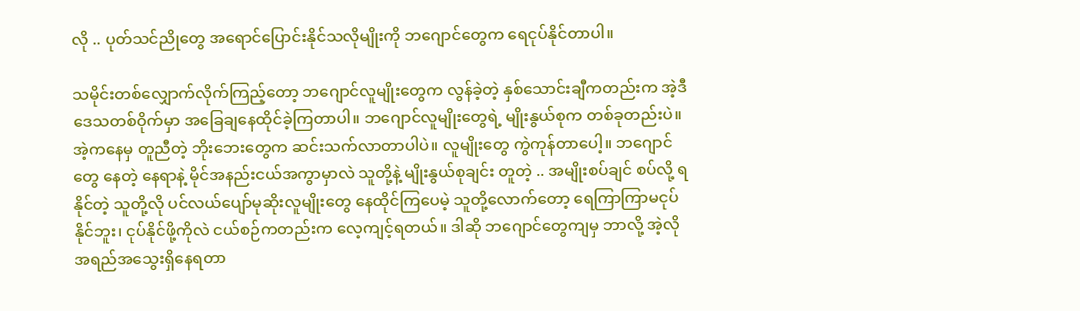လို .. ပုတ်သင်ညိုတွေ အရောင်ပြောင်းနိုင်သလိုမျိုးကို ဘဂျောင်တွေက ရေငုပ်နိုင်တာပါ။

သမိုင်းတစ်လျှောက်လိုက်ကြည့်တော့ ဘဂျောင်လူမျိုးတွေက လွန်ခဲ့တဲ့ နှစ်သောင်းချီကတည်းက အဲ့ဒီဒေသတစ်ဝိုက်မှာ အခြေချနေထိုင်ခဲ့ကြတာပါ။ ဘဂျောင်လူမျိုးတွေရဲ့ မျိုးနွယ်စုက တစ်ခုတည်းပဲ။ အဲ့ကနေမှ တူညီတဲ့ ဘိုးဘေးတွေက ဆင်းသက်လာတာပါပဲ။ လူမျိုးတွေ ကွဲကုန်တာပေါ့။ ဘဂျောင်တွေ နေတဲ့ နေရာနဲ့ မိုင်အနည်းငယ်အကွာမှာလဲ သူတို့နဲ့ မျိုးနွယ်စုချင်း တူတဲ့ .. အမျိုးစပ်ချင် စပ်လို့ ရနိုင်တဲ့ သူတို့လို ပင်လယ်ပျော်မုဆိုးလူမျိုးတွေ နေထိုင်ကြပေမဲ့ သူတို့လောက်တော့ ရေကြာကြာမငုပ်နိုင်ဘူး၊ ငုပ်နိုင်ဖို့ကိုလဲ ငယ်စဉ်ကတည်းက လေ့ကျင့်ရတယ်။ ဒါဆို ဘဂျောင်တွေကျမှ ဘာလို့ အဲ့လို အရည်အသွေးရှိနေရတာ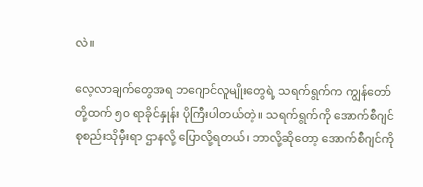လဲ။

လေ့လာချက်တွေအရ ဘဂျောင်လူမျိုးတွေရဲ့ သရက်ရွက်က ကျွန်တော်တို့ထက် ၅၀ ရာခိုင်နှုန်း ပိုကြီးပါတယ်တဲ့။ သရက်ရွက်ကို အောက်စီဂျင်စုစည်းသိုမှီးရာ ဌာနလို့ ပြောလို့ရတယ်၊ ဘာလို့ဆိုတော့ အောက်စီဂျင်ကို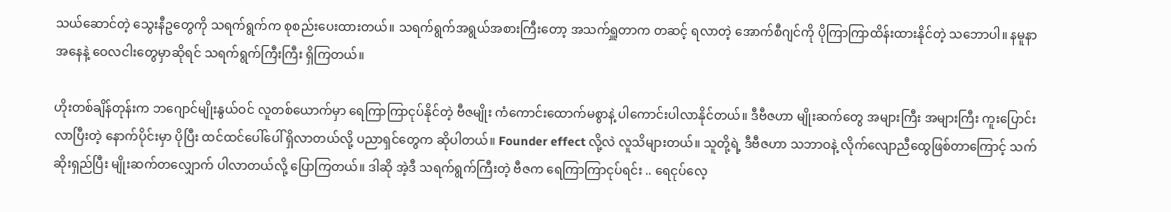သယ်ဆောင်တဲ့ သွေးနီဥတွေကို သရက်ရွက်က စုစည်းပေးထားတယ်။ သရက်ရွက်အရွယ်အစားကြီးတော့ အသက်ရှူတာက တဆင့် ရလာတဲ့ အောက်စီဂျင်ကို ပိုကြာကြာထိန်းထားနိုင်တဲ့ သဘောပါ။ နမူနာအနေနဲ့ ဝေလငါးတွေမှာဆိုရင် သရက်ရွက်ကြီးကြီး ရှိကြတယ်။

ဟိုးတစ်ချိန်တုန်းက ဘဂျောင်မျိုးနွယ်ဝင် လူတစ်ယောက်မှာ ရေကြာကြာငုပ်နိုင်တဲ့ ဗီဇမျိုး ကံကောင်းထောက်မစွာနဲ့ ပါကောင်းပါလာနိုင်တယ်။ ဒီဗီဇဟာ မျိုးဆက်တွေ အများကြီး အများကြီး ကူးပြောင်းလာပြီးတဲ့ နောက်ပိုင်းမှာ ပိုပြီး ထင်ထင်ပေါ်ပေါ် ရှိလာတယ်လို့ ပညာရှင်တွေက ဆိုပါတယ်။ Founder effect လို့လဲ လူသိများတယ်။ သူတို့ရဲ့ ဒီဗီဇဟာ သဘာဝနဲ့ လိုက်လျောညီထွေဖြစ်တာကြောင့် သက်ဆိုးရှည်ပြီး မျိုးဆက်တလျှောက် ပါလာတယ်လို့ ပြောကြတယ်။ ဒါဆို အဲ့ဒီ သရက်ရွက်ကြီးတဲ့ ဗီဇက ရေကြာကြာငုပ်ရင်း .. ရေငုပ်လေ့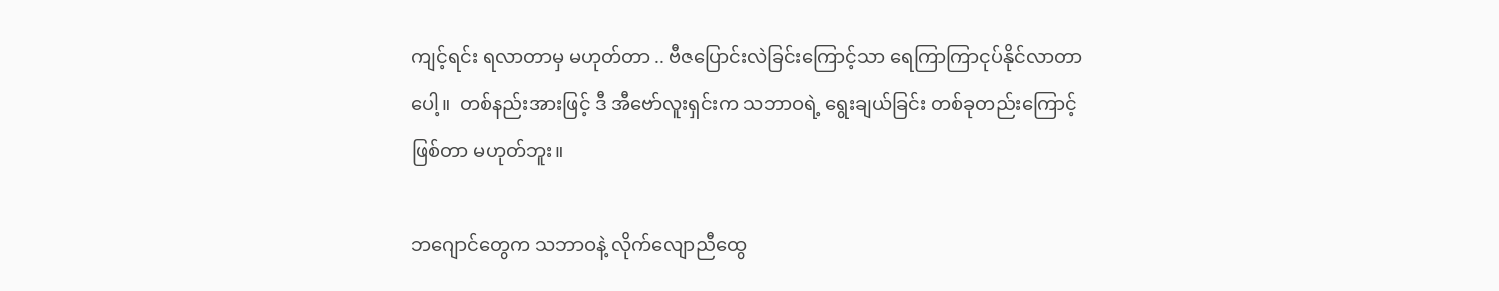ကျင့်ရင်း ရလာတာမှ မဟုတ်တာ .. ဗီဇပြောင်းလဲခြင်းကြောင့်သာ ရေကြာကြာငုပ်နိုင်လာတာပေါ့။  တစ်နည်းအားဖြင့် ဒီ အီဗော်လူးရှင်းက သဘာဝရဲ့ ရွေးချယ်ခြင်း တစ်ခုတည်းကြောင့် ဖြစ်တာ မဟုတ်ဘူး။

ဘဂျောင်တွေက သဘာဝနဲ့ လိုက်လျောညီထွေ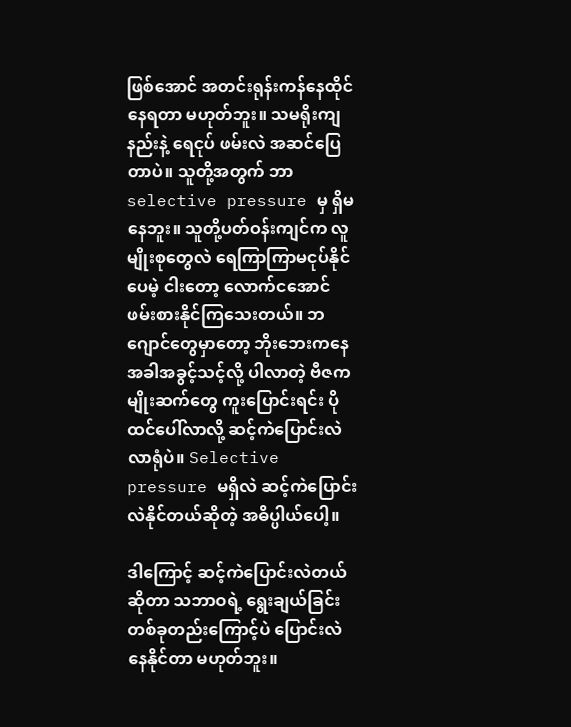ဖြစ်အောင် အတင်းရုန်းကန်နေထိုင်နေရတာ မဟုတ်ဘူး။ သမရိုးကျ နည်းနဲ့ ရေငုပ် ဖမ်းလဲ အဆင်ပြေတာပဲ။ သူတို့အတွက် ဘာ selective pressure မှ ရှိမနေဘူး။ သူတို့ပတ်ဝန်းကျင်က လူမျိုးစုတွေလဲ ရေကြာကြာမငုပ်နိုင်ပေမဲ့ ငါးတော့ လောက်ငအောင် ဖမ်းစားနိုင်ကြသေးတယ်။ ဘဂျောင်တွေမှာတော့ ဘိုးဘေးကနေ အခါအခွင့်သင့်လို့ ပါလာတဲ့ ဗီဇက မျိုးဆက်တွေ ကူးပြောင်းရင်း ပိုထင်ပေါ်လာလို့ ဆင့်ကဲပြောင်းလဲလာရုံပဲ။ Selective pressure မရှိလဲ ဆင့်ကဲပြောင်းလဲနိုင်တယ်ဆိုတဲ့ အဓိပ္ပါယ်ပေါ့။

ဒါကြောင့် ဆင့်ကဲပြောင်းလဲတယ်ဆိုတာ သဘာဝရဲ့ ရွေးချယ်ခြင်းတစ်ခုတည်းကြောင့်ပဲ ပြောင်းလဲနေနိုင်တာ မဟုတ်ဘူး။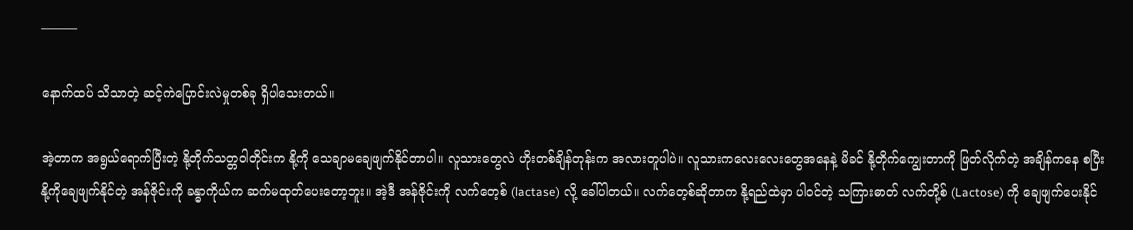―――

နောက်ထပ် သိသာတဲ့ ဆင့်ကဲပြောင်းလဲမှုတစ်ခု ရှိပါသေးတယ်။

အဲ့တာက အရွယ်ရောက်ပြီးတဲ့ နို့တိုက်သတ္တဝါတိုင်းက နို့ကို သေချာမချေဖျက်နိုင်တာပါ။ လူသားတွေလဲ ဟိုးတစ်ချိန်တုန်းက အလားတူပါပဲ။ လူသားကလေးလေးတွေအနေနဲ့ မိခင် နို့တိုက်ကျွေးတာကို ဖြတ်လိုက်တဲ့ အချိန်ကနေ စပြီး နို့ကိုချေဖျက်နိုင်တဲ့ အန်ဇိုင်းကို ခန္ဓာကိုယ်က ဆက်မထုတ်ပေးတော့ဘူး။ အဲ့ဒီ အန်ဇိုင်းကို လက်တေ့စ် (lactase) လို့ ခေါ်ပါတယ်။ လက်တေ့စ်ဆိုတာက နို့ရည်ထဲမှာ ပါဝင်တဲ့ သကြားဓာတ် လက်တို့စ် (Lactose) ကို ချေဖျက်ပေးနိုင်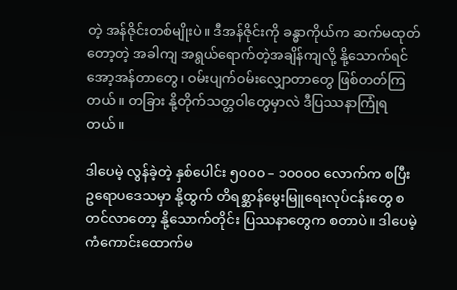တဲ့ အန်ဇိုင်းတစ်မျိုးပဲ။ ဒီအန်ဇိုင်းကို ခန္ဓာကိုယ်က ဆက်မထုတ်တော့တဲ့ အခါကျ အရွယ်ရောက်တဲ့အချိန်ကျလို့ နို့သောက်ရင် အော့အန်တာတွေ၊ ဝမ်းပျက်ဝမ်းလျှောတာတွေ ဖြစ်တတ်ကြတယ်။ တခြား နို့တိုက်သတ္တဝါတွေမှာလဲ ဒီပြဿနာကြုံရတယ်။

ဒါပေမဲ့ လွန်ခဲ့တဲ့ နှစ်ပေါင်း ၅၀၀၀ – ၁၀၀၀၀ လောက်က စပြီး ဥရောပဒေသမှာ နို့ထွက် တိရစ္ဆာန်မွေးမြူရေးလုပ်ငန်းတွေ စတင်လာတော့ နို့သောက်တိုင်း ပြဿနာတွေက စတာပဲ။ ဒါပေမဲ့ ကံကောင်းထောက်မ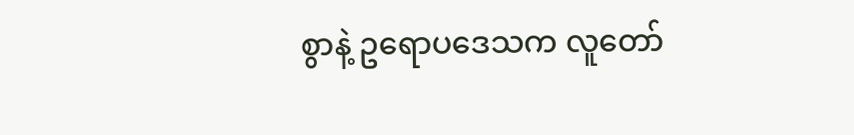စွာနဲ့ ဥရောပဒေသက လူတော်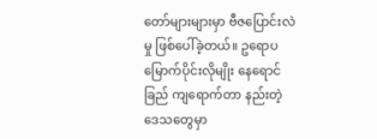တော်များများမှာ ဗီဇပြောင်းလဲမှု ဖြစ်ပေါ်ခဲ့တယ်။ ဥရောပမြောက်ပိုင်းလိုမျိုး နေရောင်ခြည် ကျရောက်တာ နည်းတဲ့ ဒေသတွေမှာ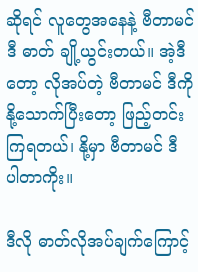ဆိုရင် လူတွေအနေနဲ့ ဗီတာမင် ဒီ ဓာတ် ချို့ယွင်းတယ်။ အဲ့ဒီတော့ လိုအပ်တဲ့ ဗီတာမင် ဒီကို နို့သောက်ပြီးတော့ ဖြည့်တင်းကြရတယ်၊ နို့မှာ ဗီတာမင် ဒီ ပါတာကိုး။

ဒီလို ဓာတ်လိုအပ်ချက်ကြောင့်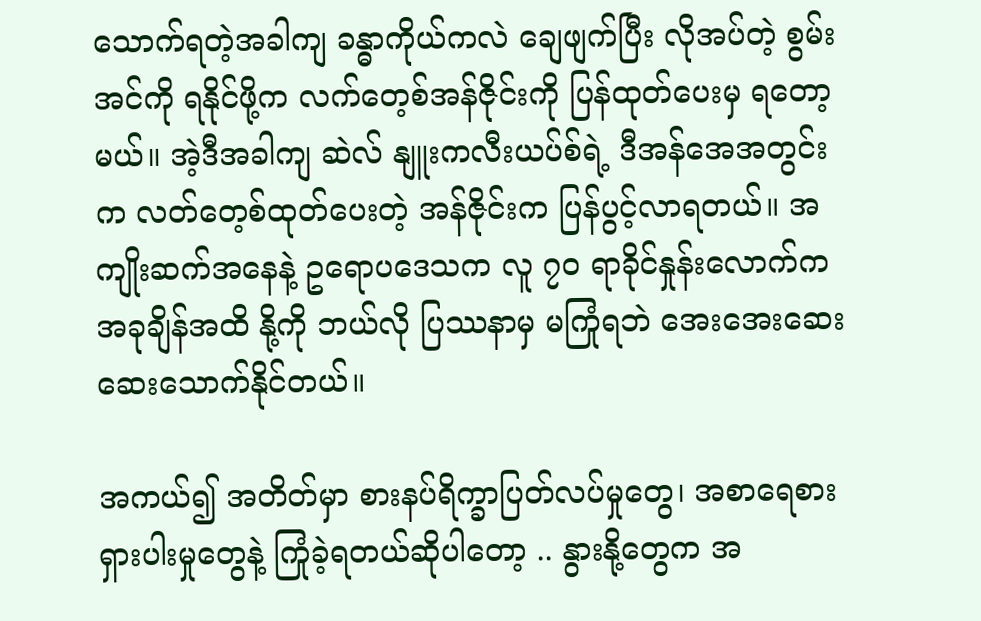သောက်ရတဲ့အခါကျ ခန္ဓာကိုယ်ကလဲ ချေဖျက်ပြီး လိုအပ်တဲ့ စွမ်းအင်ကို ရနိုင်ဖို့က လက်တေ့စ်အန်ဇိုင်းကို ပြန်ထုတ်ပေးမှ ရတော့မယ်။ အဲ့ဒီအခါကျ ဆဲလ် နျူးကလီးယပ်စ်ရဲ့ ဒီအန်အေအတွင်းက လတ်တေ့စ်ထုတ်ပေးတဲ့ အန်ဇိုင်းက ပြန်ပွင့်လာရတယ်။ အကျိုးဆက်အနေနဲ့ ဥရောပဒေသက လူ ၇၀ ရာခိုင်နှုန်းလောက်က အခုချိန်အထိ နို့ကို ဘယ်လို ပြဿနာမှ မကြုံရဘဲ အေးအေးဆေးဆေးသောက်နိုင်တယ်။

အကယ်၍ အတိတ်မှာ စားနပ်ရိက္ခာပြတ်လပ်မှုတွေ၊ အစာရေစားရှားပါးမှုတွေနဲ့ ကြုံခဲ့ရတယ်ဆိုပါတော့ .. နွားနို့တွေက အ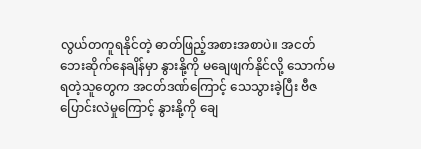လွယ်တကူရနိုင်တဲ့ ဓာတ်ဖြည့်အစားအစာပဲ။ အငတ်ဘေးဆိုက်နေချိန်မှာ နွားနို့ကို မချေဖျက်နိုင်လို့ သောက်မရတဲ့သူတွေက အငတ်ဒဏ်ကြောင့် သေသွားခဲ့ပြီး ဗီဇပြောင်းလဲမှုကြောင့် နွားနို့ကို ချေ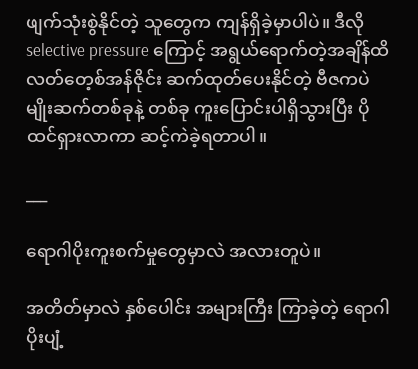ဖျက်သုံးစွဲနိုင်တဲ့ သူတွေက ကျန်ရှိခဲ့မှာပါပဲ။ ဒီလို selective pressure ကြောင့် အရွယ်ရောက်တဲ့အချိန်ထိ လတ်တေ့စ်အန်ဇိုင်း ဆက်ထုတ်ပေးနိုင်တဲ့ ဗီဇကပဲ မျိုးဆက်တစ်ခုနဲ့ တစ်ခု ကူးပြောင်းပါရှိသွားပြီး ပိုထင်ရှားလာကာ ဆင့်ကဲခဲ့ရတာပါ။

___

ရောဂါပိုးကူးစက်မှုတွေမှာလဲ အလားတူပဲ။

အတိတ်မှာလဲ နှစ်ပေါင်း အများကြီး ကြာခဲ့တဲ့ ရောဂါပိုးပျံ့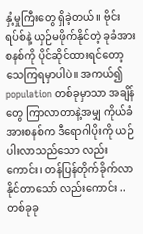နှံ့မှုကြီးတွေ ရှိခဲ့တယ်။ ဗိုင်းရပ်စ်နဲ့ ယှဉ်မဖိုက်နိုင်တဲ့ ခုခံအားစနစ်ကို ပိုင်ဆိုင်ထားရင်တော့ သေကြရမှာပါပဲ။ အကယ်၍ population တစ်ခုမှာသာ အချိန်တွေ ကြာလာတာနဲ့အမျှ ကိုယ်ခံအားစနစ်က ဒီရောဂါပိုးကို ယဉ်ပါးလာသည်သော လည်းကောင်း၊ တန်ပြန်တိုက်ခိုက်လာနိုင်တာသော် လည်းကောင်း .. တစ်ခုခု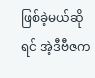ဖြစ်ခဲ့မယ်ဆိုရင် အဲ့ဒီဗီဇက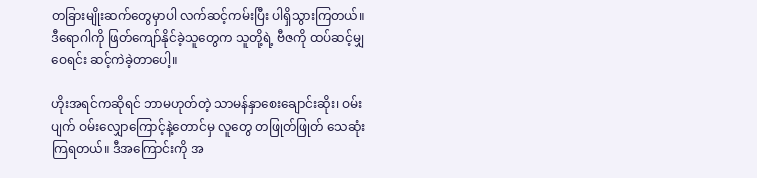တခြားမျိုးဆက်တွေမှာပါ လက်ဆင့်ကမ်းပြီး ပါရှိသွားကြတယ်။ ဒီရောဂါကို ဖြတ်ကျော်နိုင်ခဲ့သူတွေက သူတို့ရဲ့ ဗီဇကို ထပ်ဆင့်မျှဝေရင်း ဆင့်ကဲခဲ့တာပေါ့။

ဟိုးအရင်ကဆိုရင် ဘာမဟုတ်တဲ့ သာမန်နှာစေးချောင်းဆိုး၊ ဝမ်းပျက် ဝမ်းလျှောကြောင့်နဲ့တောင်မှ လူတွေ တဖြုတ်ဖြုတ် သေဆုံးကြရတယ်။ ဒီအကြောင်းကို အ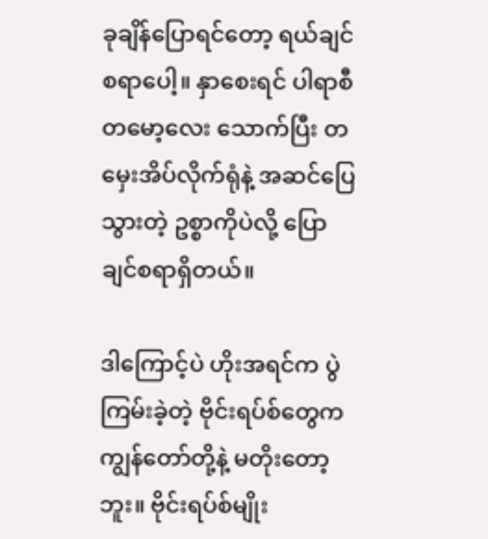ခုချိန်ပြောရင်တော့ ရယ်ချင်စရာပေါ့။ နှာစေးရင် ပါရာစီတမော့လေး သောက်ပြီး တမှေးအိပ်လိုက်ရုံနဲ့ အဆင်ပြေသွားတဲ့ ဥစ္စာကိုပဲလို့ ပြောချင်စရာရှိတယ်။

ဒါကြောင့်ပဲ ဟိုးအရင်က ပွဲကြမ်းခဲ့တဲ့ ဗိုင်းရပ်စ်တွေက ကျွန်တော်တို့နဲ့ မတိုးတော့ဘူး။ ဗိုင်းရပ်စ်မျိုး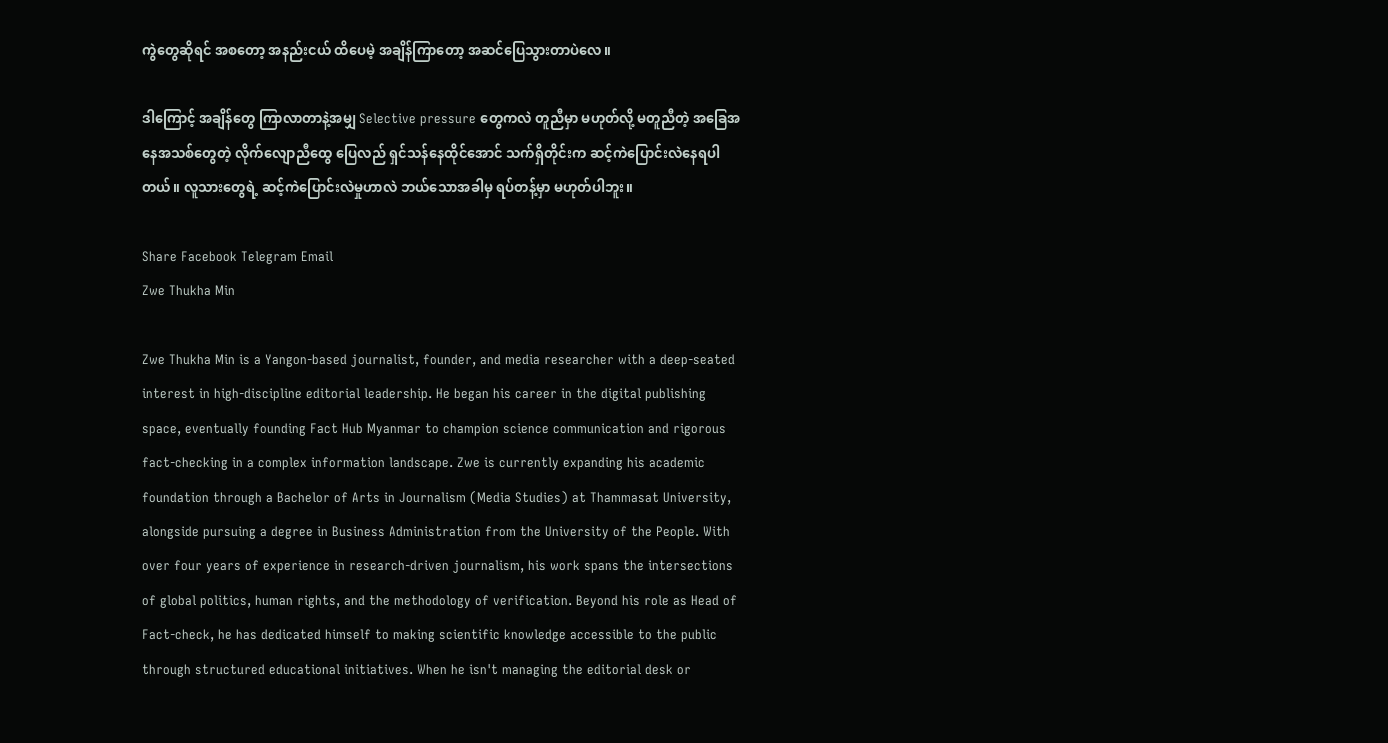ကွဲတွေဆိုရင် အစတော့ အနည်းငယ် ထိပေမဲ့ အချိန်ကြာတော့ အဆင်ပြေသွားတာပဲလေ။

ဒါကြောင့် အချိန်တွေ ကြာလာတာနဲ့အမျှ Selective pressure တွေကလဲ တူညီမှာ မဟုတ်လို့ မတူညီတဲ့ အခြေအနေအသစ်တွေတဲ့ လိုက်လျောညီထွေ ပြေလည် ရှင်သန်နေထိုင်အောင် သက်ရှိတိုင်းက ဆင့်ကဲပြောင်းလဲနေရပါတယ်။ လူသားတွေရဲ့ ဆင့်ကဲပြောင်းလဲမှုဟာလဲ ဘယ်သောအခါမှ ရပ်တန့်မှာ မဟုတ်ပါဘူး။

Share Facebook Telegram Email
Zwe Thukha Min

Zwe Thukha Min is a Yangon-based journalist, founder, and media researcher with a deep-seated interest in high-discipline editorial leadership. He began his career in the digital publishing space, eventually founding Fact Hub Myanmar to champion science communication and rigorous fact-checking in a complex information landscape. Zwe is currently expanding his academic foundation through a Bachelor of Arts in Journalism (Media Studies) at Thammasat University, alongside pursuing a degree in Business Administration from the University of the People. With over four years of experience in research-driven journalism, his work spans the intersections of global politics, human rights, and the methodology of verification. Beyond his role as Head of Fact-check, he has dedicated himself to making scientific knowledge accessible to the public through structured educational initiatives. When he isn't managing the editorial desk or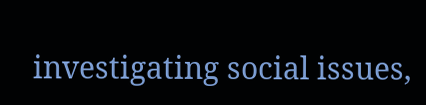investigating social issues,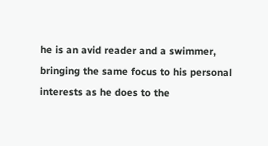he is an avid reader and a swimmer, bringing the same focus to his personal interests as he does to the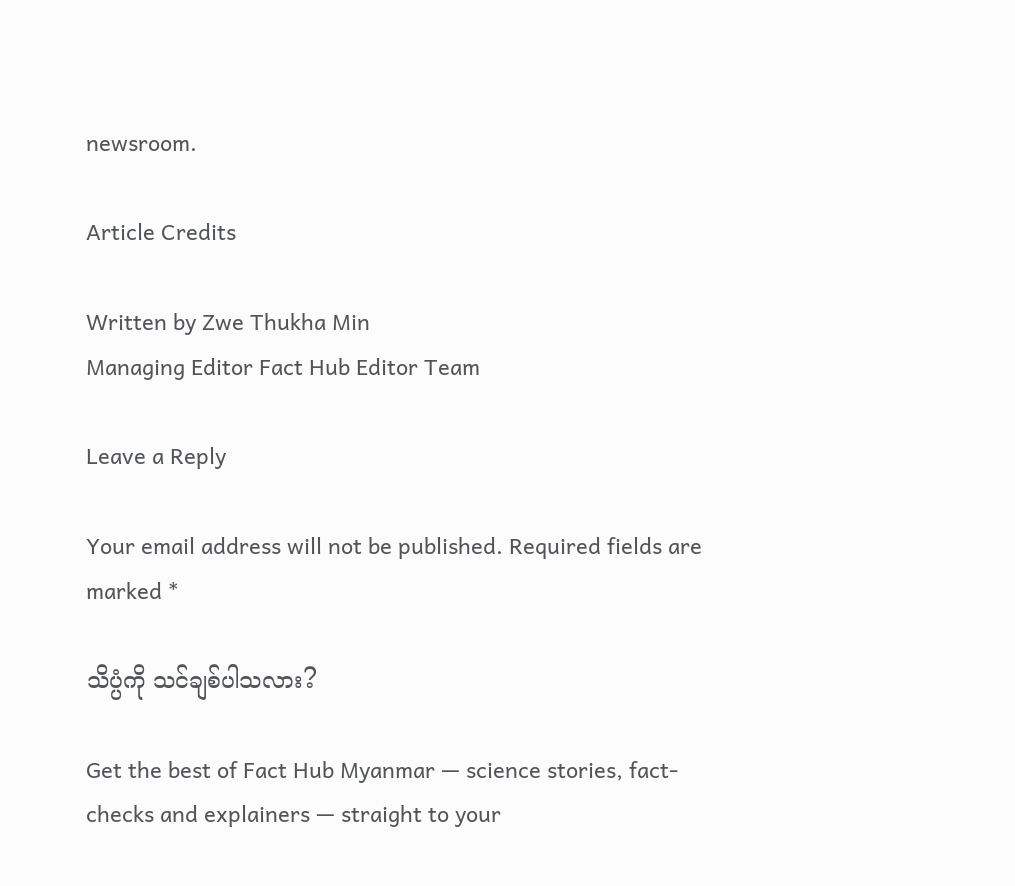newsroom.

Article Credits

Written by Zwe Thukha Min
Managing Editor Fact Hub Editor Team

Leave a Reply

Your email address will not be published. Required fields are marked *

သိပ္ပံကို သင်ချစ်ပါသလား?

Get the best of Fact Hub Myanmar — science stories, fact-checks and explainers — straight to your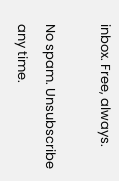inbox. Free, always.

No spam. Unsubscribe any time.